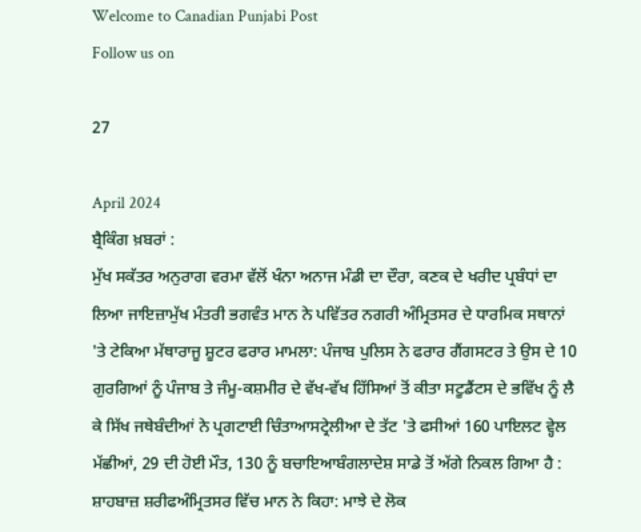Welcome to Canadian Punjabi Post
Follow us on

27

April 2024
ਬ੍ਰੈਕਿੰਗ ਖ਼ਬਰਾਂ :
ਮੁੱਖ ਸਕੱਤਰ ਅਨੁਰਾਗ ਵਰਮਾ ਵੱਲੋਂ ਖੰਨਾ ਅਨਾਜ ਮੰਡੀ ਦਾ ਦੌਰਾ, ਕਣਕ ਦੇ ਖਰੀਦ ਪ੍ਰਬੰਧਾਂ ਦਾ ਲਿਆ ਜਾਇਜ਼ਾਮੁੱਖ ਮੰਤਰੀ ਭਗਵੰਤ ਮਾਨ ਨੇ ਪਵਿੱਤਰ ਨਗਰੀ ਅੰਮ੍ਰਿਤਸਰ ਦੇ ਧਾਰਮਿਕ ਸਥਾਨਾਂ 'ਤੇ ਟੇਕਿਆ ਮੱਥਾਰਾਜੂ ਸ਼ੂਟਰ ਫਰਾਰ ਮਾਮਲਾ: ਪੰਜਾਬ ਪੁਲਿਸ ਨੇ ਫਰਾਰ ਗੈਂਗਸਟਰ ਤੇ ਉਸ ਦੇ 10 ਗੁਰਗਿਆਂ ਨੂੰ ਪੰਜਾਬ ਤੇ ਜੰਮੂ-ਕਸ਼ਮੀਰ ਦੇ ਵੱਖ-ਵੱਖ ਹਿੱਸਿਆਂ ਤੋਂ ਕੀਤਾ ਸਟੂਡੈਂਟਸ ਦੇ ਭਵਿੱਖ ਨੂੰ ਲੈ ਕੇ ਸਿੱਖ ਜਥੇਬੰਦੀਆਂ ਨੇ ਪ੍ਰਗਟਾਈ ਚਿੰਤਾਆਸਟ੍ਰੇਲੀਆ ਦੇ ਤੱਟ 'ਤੇ ਫਸੀਆਂ 160 ਪਾਇਲਟ ਵ੍ਹੇਲ ਮੱਛੀਆਂ, 29 ਦੀ ਹੋਈ ਮੌਤ, 130 ਨੂੰ ਬਚਾਇਆਬੰਗਲਾਦੇਸ਼ ਸਾਡੇ ਤੋਂ ਅੱਗੇ ਨਿਕਲ ਗਿਆ ਹੈ : ਸ਼ਾਹਬਾਜ਼ ਸ਼ਰੀਫਅੰਮ੍ਰਿਤਸਰ ਵਿੱਚ ਮਾਨ ਨੇ ਕਿਹਾ: ਮਾਝੇ ਦੇ ਲੋਕ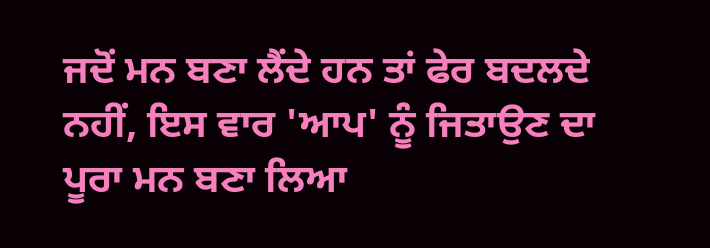ਜਦੋਂ ਮਨ ਬਣਾ ਲੈਂਦੇ ਹਨ ਤਾਂ ਫੇਰ ਬਦਲਦੇ ਨਹੀਂ, ਇਸ ਵਾਰ 'ਆਪ' ਨੂੰ ਜਿਤਾਉਣ ਦਾ ਪੂਰਾ ਮਨ ਬਣਾ ਲਿਆ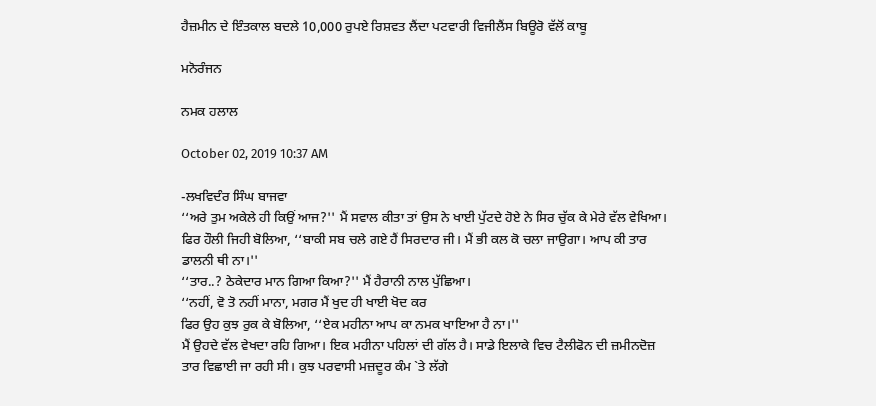ਹੈਜ਼ਮੀਨ ਦੇ ਇੰਤਕਾਲ ਬਦਲੇ 10,000 ਰੁਪਏ ਰਿਸ਼ਵਤ ਲੈਂਦਾ ਪਟਵਾਰੀ ਵਿਜੀਲੈਂਸ ਬਿਊਰੋ ਵੱਲੋਂ ਕਾਬੂ

ਮਨੋਰੰਜਨ

ਨਮਕ ਹਲਾਲ

October 02, 2019 10:37 AM

-ਲਖਵਿਦੰਰ ਸਿੰਘ ਬਾਜਵਾ
‘‘ਅਰੇ ਤੁਮ ਅਕੇਲੇ ਹੀ ਕਿਉਂ ਆਜ?'' ਮੈਂ ਸਵਾਲ ਕੀਤਾ ਤਾਂ ਉਸ ਨੇ ਖਾਈ ਪੁੱਟਦੇ ਹੋਏ ਨੇ ਸਿਰ ਚੁੱਕ ਕੇ ਮੇਰੇ ਵੱਲ ਵੇਖਿਆ।
ਫਿਰ ਹੌਲੀ ਜਿਹੀ ਬੋਲਿਆ, ‘‘ਬਾਕੀ ਸਬ ਚਲੇ ਗਏ ਹੈਂ ਸਿਰਦਾਰ ਜੀ। ਮੈਂ ਭੀ ਕਲ ਕੋ ਚਲਾ ਜਾਉਗਾ। ਆਪ ਕੀ ਤਾਰ ਡਾਲਨੀ ਥੀ ਨਾ।''
‘‘ਤਾਰ..? ਠੇਕੇਦਾਰ ਮਾਨ ਗਿਆ ਕਿਆ?'' ਮੈਂ ਹੈਰਾਨੀ ਨਾਲ ਪੁੱਛਿਆ।
‘‘ਨਹੀਂ, ਵੋ ਤੋ ਨਹੀਂ ਮਾਨਾ, ਮਗਰ ਮੈਂ ਖੁਦ ਹੀ ਖਾਈ ਖੋਦ ਕਰ
ਫਿਰ ਉਹ ਕੁਝ ਰੁਕ ਕੇ ਬੋਲਿਆ, ‘‘ਏਕ ਮਹੀਨਾ ਆਪ ਕਾ ਨਮਕ ਖਾਇਆ ਹੈ ਨਾ।''
ਮੈਂ ਉਹਦੇ ਵੱਲ ਵੇਖਦਾ ਰਹਿ ਗਿਆ। ਇਕ ਮਹੀਨਾ ਪਹਿਲਾਂ ਦੀ ਗੱਲ ਹੈ। ਸਾਡੇ ਇਲਾਕੇ ਵਿਚ ਟੈਲੀਫੋਨ ਦੀ ਜ਼ਮੀਨਦੋਜ਼ ਤਾਰ ਵਿਛਾਈ ਜਾ ਰਹੀ ਸੀ। ਕੁਝ ਪਰਵਾਸੀ ਮਜ਼ਦੂਰ ਕੰਮ `ਤੇ ਲੱਗੇ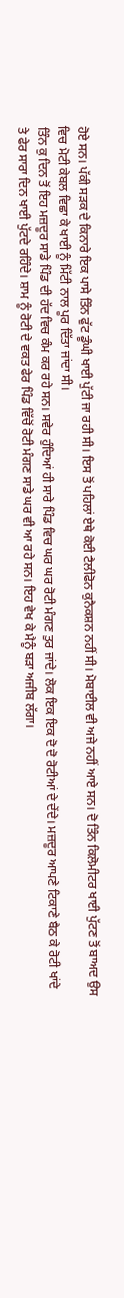ਹੋਏ ਸਨ। ਪੱਕੀ ਸੜਕ ਦੇ ਕਿਨਾਰੇ ਇਕ ਪਾਸੇ ਤਿੰਨ ਫੁੱਟ ਡੂੰਘੀ ਖਾਈ ਪੁੱਟੀ ਜਾ ਰਹੀ ਸੀ। ਇਸ ਤੋਂ ਪਹਿਲਾਂ ਏਥੇ ਕੋਈ ਟੈਲੀਫੋਨ ਕੁਨੈਕਸ਼ਨ ਨਹੀਂ ਸੀ। ਮੋਬਾਈਲ ਵੀ ਅਜੇ ਨਹੀਂ ਆਏ ਸਨ। ਦੋ ਤਿੰਨ ਕਿਲੋਮੀਟਰ ਖਾਈ ਪੁੱਟਣ ਤੋਂ ਬਾਅਦ ਉਸ ਵਿਚ ਮੋਟੀ ਕੇਬਲ ਵਿਛਾ ਕੇ ਖਾਈ ਨੂੰ ਮਿੱਟੀ ਨਾਲ ਪੂਰ ਦਿੱਤਾ ਜਾਂਦਾ ਸੀ।
ਤਿੰਨ ਕੁ ਦਿਨ ਤੋਂ ਇਹ ਮਜ਼ਦੂਰ ਸਾਡੇ ਪਿੰਡ ਦੀ ਹੱਦ ਵਿਚ ਕੰਮ ਕਰ ਰਹੇ ਸਨ। ਸਵੇਰ ਹੁੰਦਿਆਂ ਹੀ ਸਾਰੇ ਪਿੰਡ ਵਿਚ ਘਰ ਘਰ ਰੋਟੀ ਮੰਗਣ ਤੁਰ ਜਾਂਦੇ। ਲੋਕ ਇਕ ਇਕ ਦੋ ਦੋ ਰੋਟੀਆਂ ਦੇ ਦੇਂਦੇ। ਮਜ਼ਦੂਰ ਆਪਣੇ ਟਿਕਾਣੇ ਬੈਠ ਕੇ ਰੋਟੀ ਖਾਂਦੇ ਤੇ ਫੇਰ ਸਾਰਾ ਦਿਨ ਖਾਈ ਪੁੱਟਦੇ ਰਹਿੰਦੇ। ਸ਼ਾਮ ਨੂੰ ਰੋਟੀ ਦੇ ਵਕਤ ਫੇਰ ਪਿੰਡ ਵਿੱਚੋਂ ਰੋਟੀ ਮੰਗਣ ਸਾਡੇ ਘਰ ਵੀ ਆ ਰਹੇ ਸਨ। ਇਹ ਵੇਖ ਕੇ ਮੈਨੂੰ ਬੜਾ ਅਜੀਬ ਲੱਗਾ।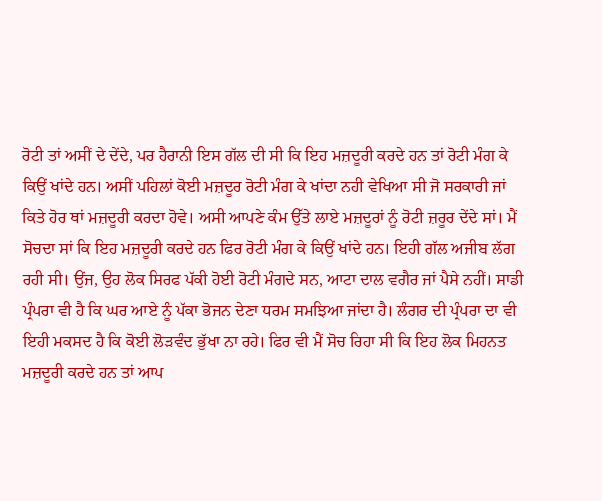ਰੋਟੀ ਤਾਂ ਅਸੀਂ ਦੇ ਦੇਂਦੇ, ਪਰ ਹੈਰਾਨੀ ਇਸ ਗੱਲ ਦੀ ਸੀ ਕਿ ਇਹ ਮਜ਼ਦੂਰੀ ਕਰਦੇ ਹਨ ਤਾਂ ਰੋਟੀ ਮੰਗ ਕੇ ਕਿਉਂ ਖਾਂਦੇ ਹਨ। ਅਸੀਂ ਪਹਿਲਾਂ ਕੋਈ ਮਜ਼ਦੂਰ ਰੋਟੀ ਮੰਗ ਕੇ ਖਾਂਦਾ ਨਹੀ ਵੇਖਿਆ ਸੀ ਜੋ ਸਰਕਾਰੀ ਜਾਂ ਕਿਤੇ ਹੋਰ ਥਾਂ ਮਜ਼ਦੂਰੀ ਕਰਦਾ ਹੋਵੇ। ਅਸੀ ਆਪਣੇ ਕੰਮ ਉੱਤੇ ਲਾਏ ਮਜ਼ਦੂਰਾਂ ਨੂੰ ਰੋਟੀ ਜ਼ਰੂਰ ਦੇਂਦੇ ਸਾਂ। ਮੈਂ ਸੋਚਦਾ ਸਾਂ ਕਿ ਇਹ ਮਜ਼ਦੂਰੀ ਕਰਦੇ ਹਨ ਫਿਰ ਰੋਟੀ ਮੰਗ ਕੇ ਕਿਉਂ ਖਾਂਦੇ ਹਨ। ਇਹੀ ਗੱਲ ਅਜੀਬ ਲੱਗ ਰਹੀ ਸੀ। ਉਂਜ, ਉਹ ਲੋਕ ਸਿਰਫ ਪੱਕੀ ਹੋਈ ਰੋਟੀ ਮੰਗਦੇ ਸਨ, ਆਟਾ ਦਾਲ ਵਗੈਰ ਜਾਂ ਪੈਸੇ ਨਹੀਂ। ਸਾਡੀ ਪ੍ਰੰਪਰਾ ਵੀ ਹੈ ਕਿ ਘਰ ਆਏ ਨੂੰ ਪੱਕਾ ਭੋਜਨ ਦੇਣਾ ਧਰਮ ਸਮਝਿਆ ਜਾਂਦਾ ਹੈ। ਲੰਗਰ ਦੀ ਪ੍ਰੰਪਰਾ ਦਾ ਵੀ ਇਹੀ ਮਕਸਦ ਹੈ ਕਿ ਕੋਈ ਲੋੜਵੰਦ ਭੁੱਖਾ ਨਾ ਰਹੇ। ਫਿਰ ਵੀ ਮੈਂ ਸੋਚ ਰਿਹਾ ਸੀ ਕਿ ਇਹ ਲੋਕ ਮਿਹਨਤ ਮਜ਼ਦੂਰੀ ਕਰਦੇ ਹਨ ਤਾਂ ਆਪ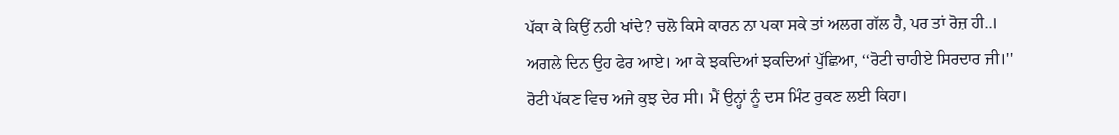ਪੱਕਾ ਕੇ ਕਿਉਂ ਨਹੀ ਖਾਂਦੇ? ਚਲੋ ਕਿਸੇ ਕਾਰਨ ਨਾ ਪਕਾ ਸਕੇ ਤਾਂ ਅਲਗ ਗੱਲ ਹੈ, ਪਰ ਤਾਂ ਰੋਜ਼ ਹੀ..।
ਅਗਲੇ ਦਿਨ ਉਹ ਫੇਰ ਆਏ। ਆ ਕੇ ਝਕਦਿਆਂ ਝਕਦਿਆਂ ਪੁੱਛਿਆ, ‘‘ਰੋਟੀ ਚਾਹੀਏ ਸਿਰਦਾਰ ਜੀ।''
ਰੋਟੀ ਪੱਕਣ ਵਿਚ ਅਜੇ ਕੁਝ ਦੇਰ ਸੀ। ਮੈਂ ਉਨ੍ਹਾਂ ਨੂੰ ਦਸ ਮਿੰਟ ਰੁਕਣ ਲਈ ਕਿਹਾ।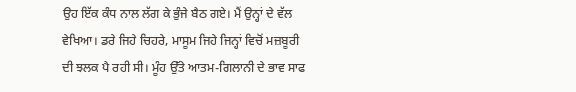ਉਹ ਇੱਕ ਕੰਧ ਨਾਲ ਲੱਗ ਕੇ ਭੁੰਜੇ ਬੈਠ ਗਏ। ਮੈਂ ਉਨ੍ਹਾਂ ਦੇ ਵੱਲ ਵੇਖਿਆ। ਡਰੇ ਜਿਹੇ ਚਿਹਰੇ, ਮਾਸੂਮ ਜਿਹੇ ਜਿਨ੍ਹਾਂ ਵਿਚੋਂ ਮਜ਼ਬੂਰੀ ਦੀ ਝਲਕ ਪੈ ਰਹੀ ਸੀ। ਮੂੰਹ ਉੱਤੇ ਆਤਮ-ਗਿਲਾਨੀ ਦੇ ਭਾਵ ਸਾਫ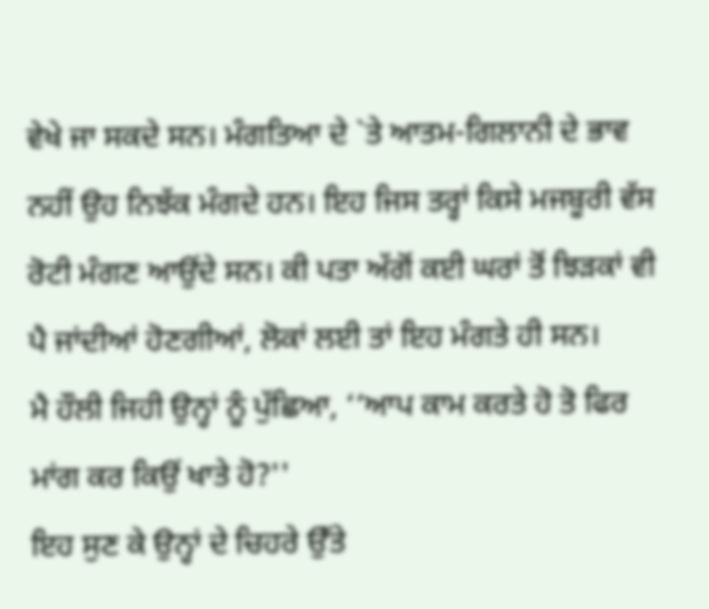ਵੇਖੇ ਜਾ ਸਕਦੇ ਸਨ। ਮੰਗਤਿਆ ਦੇ `ਤੇ ਆਤਮ-ਗਿਲਾਨੀ ਦੇ ਭਾਵ ਨਹੀਂ ਉਹ ਨਿਝੱਕ ਮੰਗਦੇ ਹਨ। ਇਹ ਜਿਸ ਤਰ੍ਹਾਂ ਕਿਸੇ ਮਜਬੂਰੀ ਵੱਸ ਰੋਟੀ ਮੰਗਣ ਆਉਂਦੇ ਸਨ। ਕੀ ਪਤਾ ਅੱਗੋਂ ਕਈ ਘਰਾਂ ਤੋਂ ਝਿੜਕਾਂ ਵੀ ਪੈ ਜਾਂਦੀਆਂ ਹੋਣਗੀਆਂ, ਲੋਕਾਂ ਲਈ ਤਾਂ ਇਹ ਮੰਗਤੇ ਹੀ ਸਨ।
ਮੈ ਹੌਲੀ ਜਿਹੀ ਉਨ੍ਹਾਂ ਨੂੰ ਪੁੱਛਿਆ, ‘‘ਆਪ ਕਾਮ ਕਰਤੇ ਹੋ ਤੋ ਫਿਰ ਮਾਂਗ ਕਰ ਕਿਉਂ ਖਾਤੇ ਹੋ?''
ਇਹ ਸੁਣ ਕੇ ਉਨ੍ਹਾਂ ਦੇ ਚਿਹਰੇ ਉੱਤੇ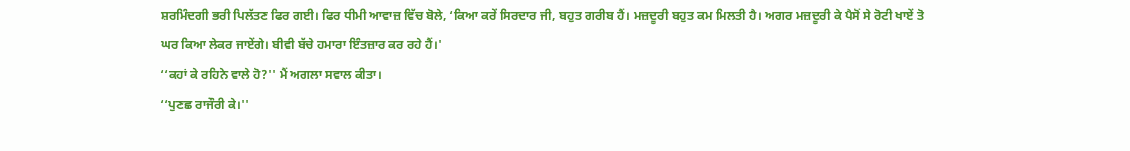ਸ਼ਰਮਿੰਦਗੀ ਭਰੀ ਪਿਲੱਤਣ ਫਿਰ ਗਈ। ਫਿਰ ਧੀਮੀ ਆਵਾਜ਼ ਵਿੱਚ ਬੋਲੇ, ‘ਕਿਆ ਕਰੇਂ ਸਿਰਦਾਰ ਜੀ, ਬਹੁਤ ਗਰੀਬ ਹੈਂ। ਮਜ਼ਦੂਰੀ ਬਹੁਤ ਕਮ ਮਿਲਤੀ ਹੈ। ਅਗਰ ਮਜ਼ਦੂਰੀ ਕੇ ਪੈਸੋਂ ਸੇ ਰੋਟੀ ਖਾਏਂ ਤੋ ਘਰ ਕਿਆ ਲੇਕਰ ਜਾਏਂਗੇ। ਬੀਵੀ ਬੱਚੇ ਹਮਾਰਾ ਇੰਤਜ਼ਾਰ ਕਰ ਰਹੇ ਹੈਂ।'
‘‘ਕਹਾਂ ਕੇ ਰਹਿਨੇ ਵਾਲੇ ਹੋ?'' ਮੈਂ ਅਗਲਾ ਸਵਾਲ ਕੀਤਾ।
‘‘ਪੁਣਛ ਰਾਜੌਰੀ ਕੇ।''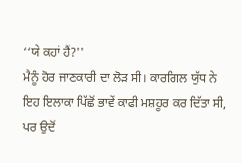‘‘ਯੇ ਕਹਾਂ ਹੈਂ?''
ਮੈਨੂੰ ਹੋਰ ਜਾਣਕਾਰੀ ਦਾ ਲੋੜ ਸੀ। ਕਾਰਗਿਲ ਯੁੱਧ ਨੇ ਇਹ ਇਲਾਕਾ ਪਿੱਛੋਂ ਭਾਵੇਂ ਕਾਫੀ ਮਸ਼ਹੂਰ ਕਰ ਦਿੱਤਾ ਸੀ, ਪਰ ਉਦੋਂ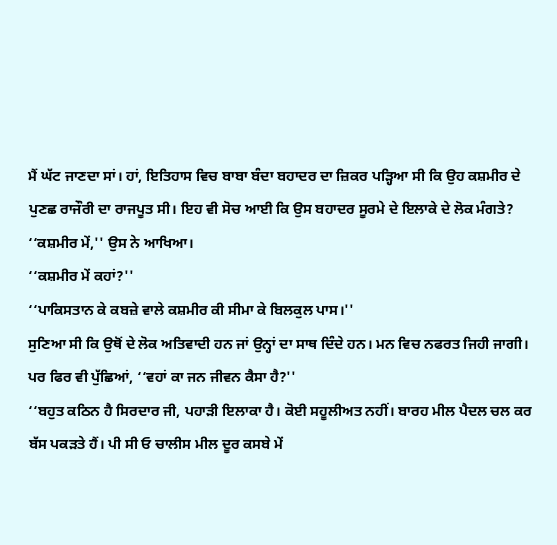ਮੈਂ ਘੱਟ ਜਾਣਦਾ ਸਾਂ। ਹਾਂ, ਇਤਿਹਾਸ ਵਿਚ ਬਾਬਾ ਬੰਦਾ ਬਹਾਦਰ ਦਾ ਜ਼ਿਕਰ ਪੜ੍ਹਿਆ ਸੀ ਕਿ ਉਹ ਕਸ਼ਮੀਰ ਦੇ ਪੁਣਛ ਰਾਜੌਰੀ ਦਾ ਰਾਜਪੂਤ ਸੀ। ਇਹ ਵੀ ਸੋਚ ਆਈ ਕਿ ਉਸ ਬਹਾਦਰ ਸੂਰਮੇ ਦੇ ਇਲਾਕੇ ਦੇ ਲੋਕ ਮੰਗਤੇ?
‘‘ਕਸ਼ਮੀਰ ਮੇਂ,'' ਉਸ ਨੇ ਆਖਿਆ।
‘‘ਕਸ਼ਮੀਰ ਮੇਂ ਕਹਾਂ?''
‘‘ਪਾਕਿਸਤਾਨ ਕੇ ਕਬਜ਼ੇ ਵਾਲੇ ਕਸ਼ਮੀਰ ਕੀ ਸੀਮਾ ਕੇ ਬਿਲਕੁਲ ਪਾਸ।''
ਸੁਣਿਆ ਸੀ ਕਿ ਉਥੋਂ ਦੇ ਲੋਕ ਅਤਿਵਾਦੀ ਹਨ ਜਾਂ ਉਨ੍ਹਾਂ ਦਾ ਸਾਥ ਦਿੰਦੇ ਹਨ। ਮਨ ਵਿਚ ਨਫਰਤ ਜਿਹੀ ਜਾਗੀ। ਪਰ ਫਿਰ ਵੀ ਪੁੱਛਿਆਂ, ‘‘ਵਹਾਂ ਕਾ ਜਨ ਜੀਵਨ ਕੈਸਾ ਹੈ?''
‘‘ਬਹੁਤ ਕਠਿਨ ਹੈ ਸਿਰਦਾਰ ਜੀ, ਪਹਾੜੀ ਇਲਾਕਾ ਹੈ। ਕੋਈ ਸਹੂਲੀਅਤ ਨਹੀਂ। ਬਾਰਹ ਮੀਲ ਪੈਦਲ ਚਲ ਕਰ ਬੱਸ ਪਕੜਤੇ ਹੈਂ। ਪੀ ਸੀ ਓ ਚਾਲੀਸ ਮੀਲ ਦੂਰ ਕਸਬੇ ਮੇਂ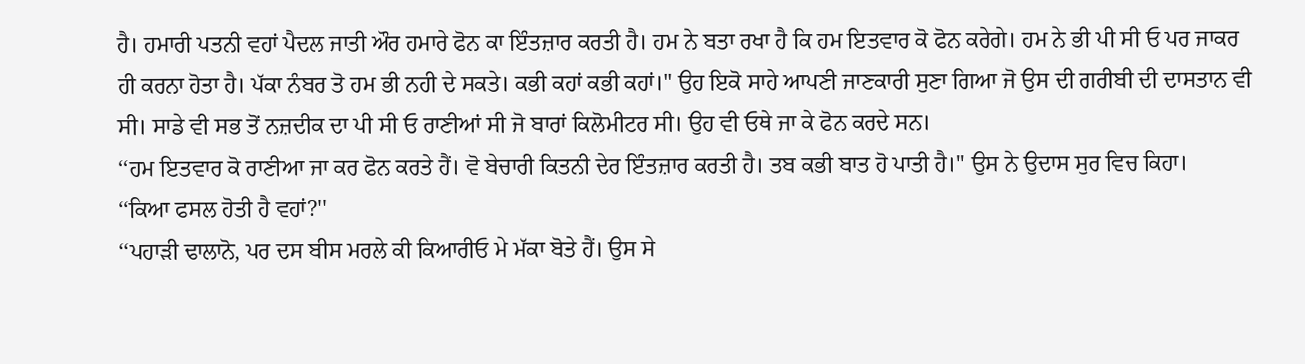ਹੈ। ਹਮਾਰੀ ਪਤਨੀ ਵਹਾਂ ਪੈਦਲ ਜਾਤੀ ਔਰ ਹਮਾਰੇ ਫੋਨ ਕਾ ਇੰਤਜ਼ਾਰ ਕਰਤੀ ਹੈ। ਹਮ ਨੇ ਬਤਾ ਰਖਾ ਹੈ ਕਿ ਹਮ ਇਤਵਾਰ ਕੋ ਫੋਨ ਕਰੇਗੇ। ਹਮ ਨੇ ਭੀ ਪੀ ਸੀ ਓ ਪਰ ਜਾਕਰ ਹੀ ਕਰਨਾ ਹੋਤਾ ਹੈ। ਪੱਕਾ ਨੰਬਰ ਤੋ ਹਮ ਭੀ ਨਹੀ ਦੇ ਸਕਤੇ। ਕਭੀ ਕਹਾਂ ਕਭੀ ਕਹਾਂ।'' ਉਹ ਇਕੋ ਸਾਹੇ ਆਪਣੀ ਜਾਣਕਾਰੀ ਸੁਣਾ ਗਿਆ ਜੋ ਉਸ ਦੀ ਗਰੀਬੀ ਦੀ ਦਾਸਤਾਨ ਵੀ ਸੀ। ਸਾਡੇ ਵੀ ਸਭ ਤੋਂ ਨਜ਼ਦੀਕ ਦਾ ਪੀ ਸੀ ਓ ਰਾਣੀਆਂ ਸੀ ਜੋ ਬਾਰਾਂ ਕਿਲੋਮੀਟਰ ਸੀ। ਉਹ ਵੀ ਓਥੇ ਜਾ ਕੇ ਫੋਨ ਕਰਦੇ ਸਨ।
‘‘ਹਮ ਇਤਵਾਰ ਕੋ ਰਾਣੀਆ ਜਾ ਕਰ ਫੋਨ ਕਰਤੇ ਹੈਂ। ਵੋ ਬੇਚਾਰੀ ਕਿਤਨੀ ਦੇਰ ਇੰਤਜ਼ਾਰ ਕਰਤੀ ਹੈ। ਤਬ ਕਭੀ ਬਾਤ ਹੋ ਪਾਤੀ ਹੈ।'' ਉਸ ਨੇ ਉਦਾਸ ਸੁਰ ਵਿਚ ਕਿਹਾ।
‘‘ਕਿਆ ਫਸਲ ਹੋਤੀ ਹੈ ਵਹਾਂ?''
‘‘ਪਹਾੜੀ ਢਾਲਾਨੋ, ਪਰ ਦਸ ਬੀਸ ਮਰਲੇ ਕੀ ਕਿਆਰੀਓ ਮੇ ਮੱਕਾ ਬੋਤੇ ਹੈਂ। ਉਸ ਸੇ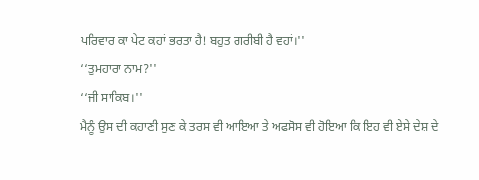ਪਰਿਵਾਰ ਕਾ ਪੇਟ ਕਹਾਂ ਭਰਤਾ ਹੈ! ਬਹੁਤ ਗਰੀਬੀ ਹੈ ਵਹਾਂ।''
‘‘ਤੁਮਹਾਰਾ ਨਾਮ?''
‘‘ਜੀ ਸਾਕਿਬ।''
ਮੈਨੂੰ ਉਸ ਦੀ ਕਹਾਣੀ ਸੁਣ ਕੇ ਤਰਸ ਵੀ ਆਇਆ ਤੇ ਅਫਸੋਸ ਵੀ ਹੋਇਆ ਕਿ ਇਹ ਵੀ ਏਸੇ ਦੇਸ਼ ਦੇ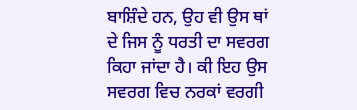ਬਾਸ਼ਿੰਦੇ ਹਨ, ਉਹ ਵੀ ਉਸ ਥਾਂ ਦੇ ਜਿਸ ਨੂੰ ਧਰਤੀ ਦਾ ਸਵਰਗ ਕਿਹਾ ਜਾਂਦਾ ਹੈ। ਕੀ ਇਹ ਉਸ ਸਵਰਗ ਵਿਚ ਨਰਕਾਂ ਵਰਗੀ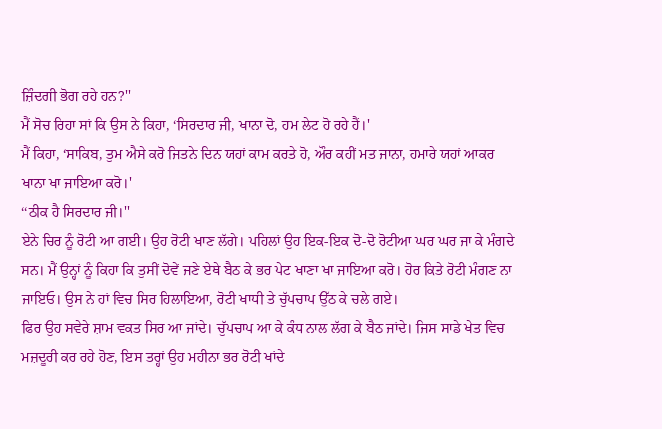ਜ਼ਿੰਦਗੀ ਭੋਗ ਰਹੇ ਹਨ?''
ਮੈਂ ਸੋਚ ਰਿਹਾ ਸਾਂ ਕਿ ਉਸ ਨੇ ਕਿਹਾ, ‘ਸਿਰਦਾਰ ਜੀ, ਖਾਨਾ ਦੋ, ਹਮ ਲੇਟ ਹੋ ਰਹੇ ਹੈਂ।'
ਮੈਂ ਕਿਹਾ, ‘ਸਾਕਿਬ, ਤੁਮ ਐਸੇ ਕਰੋ ਜਿਤਨੇ ਦਿਨ ਯਹਾਂ ਕਾਮ ਕਰਤੇ ਹੋ, ਔਰ ਕਹੀਂ ਮਤ ਜਾਨਾ, ਹਮਾਰੇ ਯਹਾਂ ਆਕਰ ਖਾਨਾ ਖਾ ਜਾਇਆ ਕਰੋ।'
‘‘ਠੀਕ ਹੈ ਸਿਰਦਾਰ ਜੀ।''
ਏਨੇ ਚਿਰ ਨੂੰ ਰੋਟੀ ਆ ਗਈ। ਉਹ ਰੋਟੀ ਖਾਣ ਲੱਗੇ। ਪਹਿਲਾਂ ਉਹ ਇਕ-ਇਕ ਦੋ-ਦੋ ਰੋਟੀਆ ਘਰ ਘਰ ਜਾ ਕੇ ਮੰਗਦੇ ਸਨ। ਮੈਂ ਉਨ੍ਹਾਂ ਨੂੰ ਕਿਹਾ ਕਿ ਤੁਸੀਂ ਦੋਵੇਂ ਜਣੇ ਏਥੇ ਬੈਠ ਕੇ ਭਰ ਪੇਟ ਖਾਣਾ ਖਾ ਜਾਇਆ ਕਰੋ। ਹੋਰ ਕਿਤੇ ਰੋਟੀ ਮੰਗਣ ਨਾ ਜਾਇਓ। ਉਸ ਨੇ ਹਾਂ ਵਿਚ ਸਿਰ ਹਿਲਾਇਆ, ਰੋਟੀ ਖਾਧੀ ਤੇ ਚੁੱਪਚਾਪ ਉੱਠ ਕੇ ਚਲੇ ਗਏ।
ਫਿਰ ਉਹ ਸਵੇਰੇ ਸ਼ਾਮ ਵਕਤ ਸਿਰ ਆ ਜਾਂਦੇ। ਚੁੱਪਚਾਪ ਆ ਕੇ ਕੰਧ ਨਾਲ ਲੱਗ ਕੇ ਬੈਠ ਜਾਂਦੇ। ਜਿਸ ਸਾਡੇ ਖੇਤ ਵਿਚ ਮਜ਼ਦੂਰੀ ਕਰ ਰਹੇ ਹੋਣ, ਇਸ ਤਰ੍ਹਾਂ ਉਹ ਮਹੀਨਾ ਭਰ ਰੋਟੀ ਖਾਂਦੇ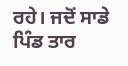ਰਹੇ। ਜਦੋਂ ਸਾਡੇ ਪਿੰਡ ਤਾਰ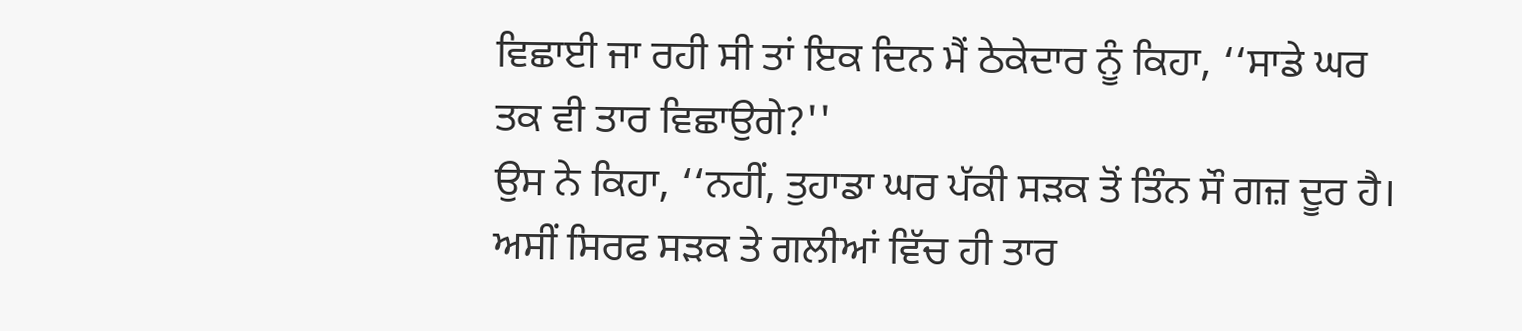ਵਿਛਾਈ ਜਾ ਰਹੀ ਸੀ ਤਾਂ ਇਕ ਦਿਨ ਮੈਂ ਠੇਕੇਦਾਰ ਨੂੰ ਕਿਹਾ, ‘‘ਸਾਡੇ ਘਰ ਤਕ ਵੀ ਤਾਰ ਵਿਛਾਉਗੇ?''
ਉਸ ਨੇ ਕਿਹਾ, ‘‘ਨਹੀਂ, ਤੁਹਾਡਾ ਘਰ ਪੱਕੀ ਸੜਕ ਤੋਂ ਤਿੰਨ ਸੌ ਗਜ਼ ਦੂਰ ਹੈ। ਅਸੀਂ ਸਿਰਫ ਸੜਕ ਤੇ ਗਲੀਆਂ ਵਿੱਚ ਹੀ ਤਾਰ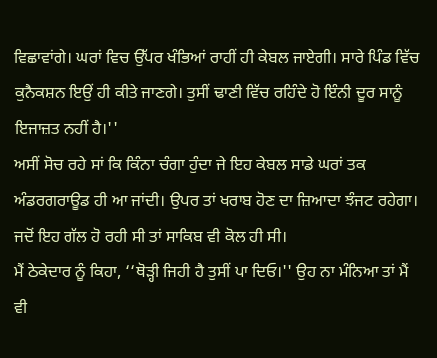ਵਿਛਾਵਾਂਗੇ। ਘਰਾਂ ਵਿਚ ਉੱਪਰ ਖੰਭਿਆਂ ਰਾਹੀਂ ਹੀ ਕੇਬਲ ਜਾਏਗੀ। ਸਾਰੇ ਪਿੰਡ ਵਿੱਚ ਕੁਨੈਕਸ਼ਨ ਇਉਂ ਹੀ ਕੀਤੇ ਜਾਣਗੇ। ਤੁਸੀਂ ਢਾਣੀ ਵਿੱਚ ਰਹਿੰਦੇ ਹੋ ਇੰਨੀ ਦੂਰ ਸਾਨੂੰ ਇਜਾਜ਼ਤ ਨਹੀਂ ਹੈ।''
ਅਸੀਂ ਸੋਚ ਰਹੇ ਸਾਂ ਕਿ ਕਿੰਨਾ ਚੰਗਾ ਹੁੰਦਾ ਜੇ ਇਹ ਕੇਬਲ ਸਾਡੇ ਘਰਾਂ ਤਕ ਅੰਡਰਗਰਾਊਡ ਹੀ ਆ ਜਾਂਦੀ। ਉਪਰ ਤਾਂ ਖਰਾਬ ਹੋਣ ਦਾ ਜ਼ਿਆਦਾ ਝੰਜਟ ਰਹੇਗਾ। ਜਦੋਂ ਇਹ ਗੱਲ ਹੋ ਰਹੀ ਸੀ ਤਾਂ ਸਾਕਿਬ ਵੀ ਕੋਲ ਹੀ ਸੀ।
ਮੈਂ ਠੇਕੇਦਾਰ ਨੂੰ ਕਿਹਾ, ‘‘ਥੋੜ੍ਹੀ ਜਿਹੀ ਹੈ ਤੁਸੀਂ ਪਾ ਦਿਓ।'' ਉਹ ਨਾ ਮੰਨਿਆ ਤਾਂ ਮੈਂ ਵੀ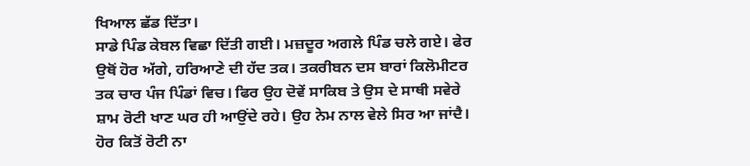ਖਿਆਲ ਛੱਡ ਦਿੱਤਾ।
ਸਾਡੇ ਪਿੰਡ ਕੇਬਲ ਵਿਛਾ ਦਿੱਤੀ ਗਈ। ਮਜ਼ਦੂਰ ਅਗਲੇ ਪਿੰਡ ਚਲੇ ਗਏ। ਫੇਰ ਉਥੋਂ ਹੋਰ ਅੱਗੇ, ਹਰਿਆਣੇ ਦੀ ਹੱਦ ਤਕ। ਤਕਰੀਬਨ ਦਸ ਬਾਰਾਂ ਕਿਲੋਮੀਟਰ ਤਕ ਚਾਰ ਪੰਜ ਪਿੰਡਾਂ ਵਿਚ। ਫਿਰ ਉਹ ਦੋਵੇਂ ਸਾਕਿਬ ਤੇ ਉਸ ਦੇ ਸਾਥੀ ਸਵੇਰੇ ਸ਼ਾਮ ਰੋਟੀ ਖਾਣ ਘਰ ਹੀ ਆਉਂਦੇ ਰਹੇ। ਉਹ ਨੇਮ ਨਾਲ ਵੇਲੇ ਸਿਰ ਆ ਜਾਂਦੈ। ਹੋਰ ਕਿਤੋਂ ਰੋਟੀ ਨਾ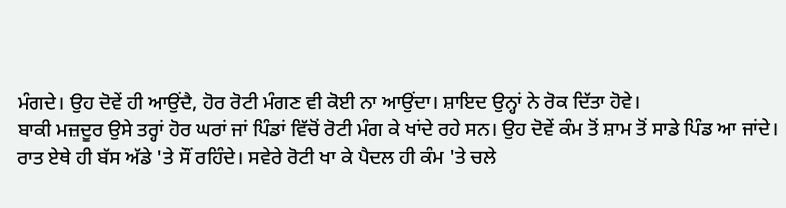ਮੰਗਦੇ। ਉਹ ਦੋਵੇਂ ਹੀ ਆਉਂਦੈ, ਹੋਰ ਰੋਟੀ ਮੰਗਣ ਵੀ ਕੋਈ ਨਾ ਆਉਂਦਾ। ਸ਼ਾਇਦ ਉਨ੍ਹਾਂ ਨੇ ਰੋਕ ਦਿੱਤਾ ਹੋਵੇ।
ਬਾਕੀ ਮਜ਼ਦੂਰ ਉਸੇ ਤਰ੍ਹਾਂ ਹੋਰ ਘਰਾਂ ਜਾਂ ਪਿੰਡਾਂ ਵਿੱਚੋਂ ਰੋਟੀ ਮੰਗ ਕੇ ਖਾਂਦੇ ਰਹੇ ਸਨ। ਉਹ ਦੋਵੇਂ ਕੰਮ ਤੋਂ ਸ਼ਾਮ ਤੋਂ ਸਾਡੇ ਪਿੰਡ ਆ ਜਾਂਦੇ। ਰਾਤ ਏਥੇ ਹੀ ਬੱਸ ਅੱਡੇ 'ਤੇ ਸੌਂ ਰਹਿੰਦੇ। ਸਵੇਰੇ ਰੋਟੀ ਖਾ ਕੇ ਪੈਦਲ ਹੀ ਕੰਮ 'ਤੇ ਚਲੇ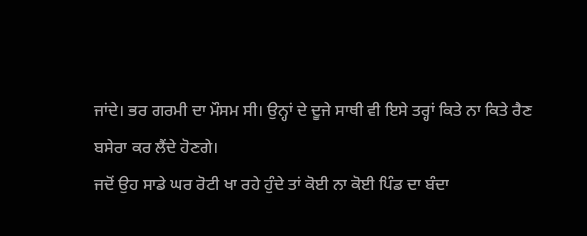ਜਾਂਦੇ। ਭਰ ਗਰਮੀ ਦਾ ਮੌਸਮ ਸੀ। ਉਨ੍ਹਾਂ ਦੇ ਦੂਜੇ ਸਾਥੀ ਵੀ ਇਸੇ ਤਰ੍ਹਾਂ ਕਿਤੇ ਨਾ ਕਿਤੇ ਰੈਣ ਬਸੇਰਾ ਕਰ ਲੈਂਦੇ ਹੋਣਗੇ।
ਜਦੋਂ ਉਹ ਸਾਡੇ ਘਰ ਰੋਟੀ ਖਾ ਰਹੇ ਹੁੰਦੇ ਤਾਂ ਕੋਈ ਨਾ ਕੋਈ ਪਿੰਡ ਦਾ ਬੰਦਾ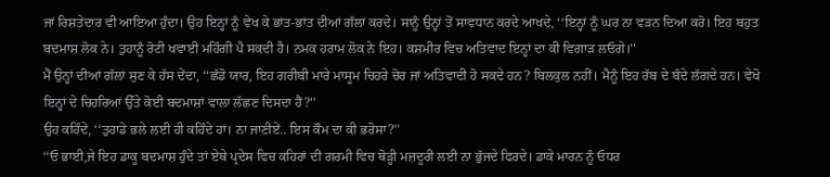ਜਾਂ ਰਿਸ਼ਤੇਦਾਰ ਵੀ ਆਇਆ ਹੁੰਦਾ। ਉਹ ਇਨ੍ਹਾਂ ਨੂੰ ਵੇਖ ਕੇ ਭਾਂਤ-ਭਾਂਤ ਦੀਆਂ ਗੱਲਾਂ ਕਰਦੇ। ਸਾਨੂੰ ਉਨ੍ਹਾਂ ਤੋਂ ਸਾਵਧਾਨ ਕਰਦੇ ਆਖਦੇ, ‘‘ਇਨ੍ਹਾਂ ਨੂੰ ਘਰ ਨਾ ਵੜਨ ਦਿਆ ਕਰੋ। ਇਹ ਬਹੁਤ ਬਦਮਾਸ਼ ਲੋਕ ਨੇ। ਤੁਹਾਨੂੰ ਰੋਟੀ ਖਵਾਈ ਮਹਿੰਗੀ ਪੈ ਸਕਦੀ ਹੈ। ਨਮਕ ਹਰਾਮ ਲੋਕ ਨੇ ਇਹ। ਕਸ਼ਮੀਰ ਵਿਚ ਅਤਿਵਾਦ ਇਨ੍ਹਾਂ ਦਾ ਕੀ ਵਿਗਾੜ ਲਓਗੇ।''
ਮੈਂ ਉਨ੍ਹਾਂ ਦੀਆਂ ਗੱਲਾਂ ਸੁਣ ਕੇ ਹੱਸ ਦੇਂਦਾ, ‘‘ਛੱਡੋ ਯਾਰ, ਇਹ ਗਰੀਬੀ ਮਾਰੇ ਮਾਸੂਮ ਚਿਹਰੇ ਚੋਰ ਜਾਂ ਅਤਿਵਾਦੀ ਹੋ ਸਕਦੇ ਹਨ? ਬਿਲਕੁਲ ਨਹੀਂ। ਮੈਨੂੰ ਇਹ ਰੱਬ ਦੇ ਬੰਦੇ ਲੱਗਦੇ ਹਨ। ਵੇਖੋ ਇਨ੍ਹਾਂ ਦੇ ਚਿਹਰਿਆਂ ਉੱਤੇ ਕੋਈ ਬਦਮਾਸ਼ਾਂ ਵਾਲਾ ਲੱਛਣ ਦਿਸਦਾ ਹੈਂ?''
ਉਹ ਕਹਿੰਦੇ, ‘‘ਤੁਹਾਡੇ ਭਲੇ ਲਈ ਹੀ ਕਹਿੰਦੇ ਹਾਂ। ਨਾ ਜਾਣੀਏਂ.. ਇਸ ਕੌਮ ਦਾ ਕੀ ਭਰੋਸਾ?''
‘‘ਓ ਭਾਈ,ਜੇ ਇਹ ਡਾਕੂ ਬਦਮਾਸ਼ ਹੁੰਦੇ ਤਾਂ ਏਥੇ ਪ੍ਰਦੇਸ ਵਿਚ ਕਹਿਰਾਂ ਦੀ ਗਰਮੀ ਵਿਚ ਥੋੜ੍ਹੀ ਮਜ਼ਦੂਰੀ ਲਈ ਨਾ ਭੁੱਜਦੇ ਫਿਰਦੇ। ਡਾਕੇ ਮਾਰਨ ਨੂੰ ਓਧਰ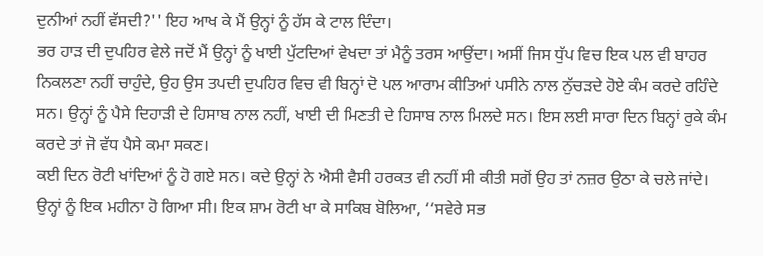ਦੁਨੀਆਂ ਨਹੀਂ ਵੱਸਦੀ?'' ਇਹ ਆਖ ਕੇ ਮੈਂ ਉਨ੍ਹਾਂ ਨੂੰ ਹੱਸ ਕੇ ਟਾਲ ਦਿੰਦਾ।
ਭਰ ਹਾੜ ਦੀ ਦੁਪਹਿਰ ਵੇਲੇ ਜਦੋਂ ਮੈਂ ਉਨ੍ਹਾਂ ਨੂੰ ਖਾਈ ਪੁੱਟਦਿਆਂ ਵੇਖਦਾ ਤਾਂ ਮੈਨੂੰ ਤਰਸ ਆਉਂਦਾ। ਅਸੀਂ ਜਿਸ ਧੁੱਪ ਵਿਚ ਇਕ ਪਲ ਵੀ ਬਾਹਰ ਨਿਕਲਣਾ ਨਹੀਂ ਚਾਹੁੰਦੇ, ਉਹ ਉਸ ਤਪਦੀ ਦੁਪਹਿਰ ਵਿਚ ਵੀ ਬਿਨ੍ਹਾਂ ਦੋ ਪਲ ਆਰਾਮ ਕੀਤਿਆਂ ਪਸੀਨੇ ਨਾਲ ਨੁੱਚੜਦੇ ਹੋਏ ਕੰਮ ਕਰਦੇ ਰਹਿੰਦੇ ਸਨ। ਉਨ੍ਹਾਂ ਨੂੰ ਪੈਸੇ ਦਿਹਾੜੀ ਦੇ ਹਿਸਾਬ ਨਾਲ ਨਹੀਂ, ਖਾਈ ਦੀ ਮਿਣਤੀ ਦੇ ਹਿਸਾਬ ਨਾਲ ਮਿਲਦੇ ਸਨ। ਇਸ ਲਈ ਸਾਰਾ ਦਿਨ ਬਿਨ੍ਹਾਂ ਰੁਕੇ ਕੰਮ ਕਰਦੇ ਤਾਂ ਜੋ ਵੱਧ ਪੈਸੇ ਕਮਾ ਸਕਣ।
ਕਈ ਦਿਨ ਰੋਟੀ ਖਾਂਦਿਆਂ ਨੂੰ ਹੋ ਗਏ ਸਨ। ਕਦੇ ਉਨ੍ਹਾਂ ਨੇ ਐਸੀ ਵੈਸੀ ਹਰਕਤ ਵੀ ਨਹੀਂ ਸੀ ਕੀਤੀ ਸਗੋਂ ਉਹ ਤਾਂ ਨਜ਼ਰ ਉਠਾ ਕੇ ਚਲੇ ਜਾਂਦੇ। ਉਨ੍ਹਾਂ ਨੂੰ ਇਕ ਮਹੀਨਾ ਹੋ ਗਿਆ ਸੀ। ਇਕ ਸ਼ਾਮ ਰੋਟੀ ਖਾ ਕੇ ਸਾਕਿਬ ਬੋਲਿਆ, ‘‘ਸਵੇਰੇ ਸਭ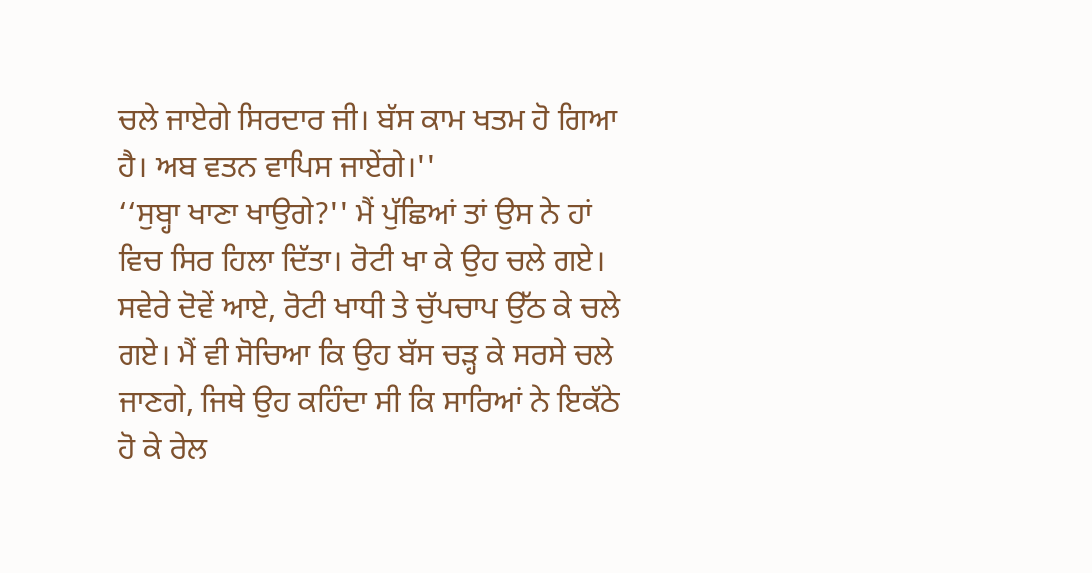ਚਲੇ ਜਾਏਗੇ ਸਿਰਦਾਰ ਜੀ। ਬੱਸ ਕਾਮ ਖਤਮ ਹੋ ਗਿਆ ਹੈ। ਅਬ ਵਤਨ ਵਾਪਿਸ ਜਾਏਂਗੇ।''
‘‘ਸੁਬ੍ਹਾ ਖਾਣਾ ਖਾਉਗੇ?'' ਮੈਂ ਪੁੱਛਿਆਂ ਤਾਂ ਉਸ ਨੇ ਹਾਂ ਵਿਚ ਸਿਰ ਹਿਲਾ ਦਿੱਤਾ। ਰੋਟੀ ਖਾ ਕੇ ਉਹ ਚਲੇ ਗਏ।
ਸਵੇਰੇ ਦੋਵੇਂ ਆਏ, ਰੋਟੀ ਖਾਧੀ ਤੇ ਚੁੱਪਚਾਪ ਉੱਠ ਕੇ ਚਲੇ ਗਏ। ਮੈਂ ਵੀ ਸੋਚਿਆ ਕਿ ਉਹ ਬੱਸ ਚੜ੍ਹ ਕੇ ਸਰਸੇ ਚਲੇ ਜਾਣਗੇ, ਜਿਥੇ ਉਹ ਕਹਿੰਦਾ ਸੀ ਕਿ ਸਾਰਿਆਂ ਨੇ ਇਕੱਠੇ ਹੋ ਕੇ ਰੇਲ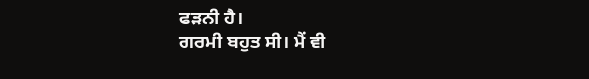ਫੜਨੀ ਹੈ।
ਗਰਮੀ ਬਹੁਤ ਸੀ। ਮੈਂ ਵੀ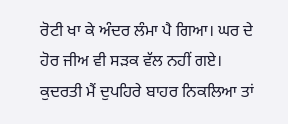ਰੋਟੀ ਖਾ ਕੇ ਅੰਦਰ ਲੰਮਾ ਪੈ ਗਿਆ। ਘਰ ਦੇ ਹੋਰ ਜੀਅ ਵੀ ਸੜਕ ਵੱਲ ਨਹੀਂ ਗਏ। ਕੁਦਰਤੀ ਮੈਂ ਦੁਪਹਿਰੇ ਬਾਹਰ ਨਿਕਲਿਆ ਤਾਂ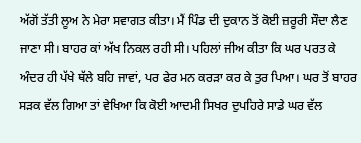ਅੱਗੋਂ ਤੱਤੀ ਲੂਅ ਨੇ ਮੇਰਾ ਸਵਾਗਤ ਕੀਤਾ। ਮੈਂ ਪਿੰਡ ਦੀ ਦੁਕਾਨ ਤੋਂ ਕੋਈ ਜ਼ਰੂਰੀ ਸੌਦਾ ਲੈਣ ਜਾਣਾ ਸੀ। ਬਾਹਰ ਕਾਂ ਅੱਖ ਨਿਕਲ ਰਹੀ ਸੀ। ਪਹਿਲਾਂ ਜੀਅ ਕੀਤਾ ਕਿ ਘਰ ਪਰਤ ਕੇ ਅੰਦਰ ਹੀ ਪੱਖੇ ਥੱਲੇ ਬਹਿ ਜਾਵਾਂ, ਪਰ ਫੇਰ ਮਨ ਕਰੜਾ ਕਰ ਕੇ ਤੁਰ ਪਿਆ। ਘਰ ਤੋਂ ਬਾਹਰ ਸੜਕ ਵੱਲ ਗਿਆ ਤਾਂ ਵੇਖਿਆ ਕਿ ਕੋਈ ਆਦਮੀ ਸਿਖਰ ਦੁਪਹਿਰੇ ਸਾਡੇ ਘਰ ਵੱਲ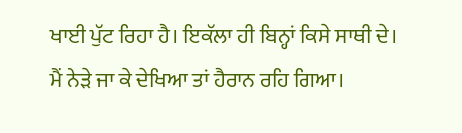ਖਾਈ ਪੁੱਟ ਰਿਹਾ ਹੈ। ਇਕੱਲਾ ਹੀ ਬਿਨ੍ਹਾਂ ਕਿਸੇ ਸਾਥੀ ਦੇ।
ਮੈਂ ਨੇੜੇ ਜਾ ਕੇ ਦੇਖਿਆ ਤਾਂ ਹੈਰਾਨ ਰਹਿ ਗਿਆ।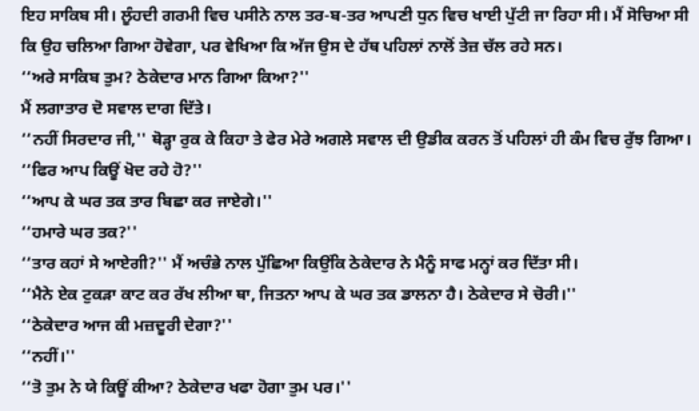ਇਹ ਸਾਕਿਬ ਸੀ। ਲੂੰਹਦੀ ਗਰਮੀ ਵਿਚ ਪਸੀਨੇ ਨਾਲ ਤਰ-ਬ-ਤਰ ਆਪਣੀ ਧੁਨ ਵਿਚ ਖਾਈ ਪੁੱਟੀ ਜਾ ਰਿਹਾ ਸੀ। ਮੈਂ ਸੋਚਿਆ ਸੀ ਕਿ ਉਹ ਚਲਿਆ ਗਿਆ ਹੋਵੇਗਾ, ਪਰ ਵੇਖਿਆ ਕਿ ਅੱਜ ਉਸ ਦੇ ਹੱਥ ਪਹਿਲਾਂ ਨਾਲੋਂ ਤੇਜ਼ ਚੱਲ ਰਹੇ ਸਨ।
‘‘ਅਰੇ ਸਾਕਿਬ ਤੁਮ? ਠੇਕੇਦਾਰ ਮਾਨ ਗਿਆ ਕਿਆ?''
ਮੈਂ ਲਗਾਤਾਰ ਦੋ ਸਵਾਲ ਦਾਗ ਦਿੱਤੇ।
‘‘ਨਹੀਂ ਸਿਰਦਾਰ ਜੀ,'' ਥੋੜ੍ਹਾ ਰੁਕ ਕੇ ਕਿਹਾ ਤੇ ਫੇਰ ਮੇਰੇ ਅਗਲੇ ਸਵਾਲ ਦੀ ਉਡੀਕ ਕਰਨ ਤੋਂ ਪਹਿਲਾਂ ਹੀ ਕੰਮ ਵਿਚ ਰੁੱਝ ਗਿਆ।
‘‘ਫਿਰ ਆਪ ਕਿਊਂ ਖੋਦ ਰਹੇ ਹੋ?''
‘‘ਆਪ ਕੇ ਘਰ ਤਕ ਤਾਰ ਬਿਛਾ ਕਰ ਜਾਏਗੇ।''
‘‘ਹਮਾਰੇ ਘਰ ਤਕ?''
‘‘ਤਾਰ ਕਹਾਂ ਸੇ ਆਏਗੀ?'' ਮੈਂ ਅਚੰਭੇ ਨਾਲ ਪੁੱਛਿਆ ਕਿਉਂਕਿ ਠੇਕੇਦਾਰ ਨੇ ਮੈਨੂੰ ਸਾਫ ਮਨ੍ਹਾਂ ਕਰ ਦਿੱਤਾ ਸੀ।
‘‘ਮੈਨੇ ਏਕ ਟੁਕੜਾ ਕਾਟ ਕਰ ਰੱਖ ਲੀਆ ਥਾ, ਜਿਤਨਾ ਆਪ ਕੇ ਘਰ ਤਕ ਡਾਲਨਾ ਹੈ। ਠੇਕੇਦਾਰ ਸੇ ਚੋਰੀ।''
‘‘ਠੇਕੇਦਾਰ ਆਜ ਕੀ ਮਜ਼ਦੂਰੀ ਦੇਗਾ?''
‘‘ਨਹੀਂ।''
‘‘ਤੋ ਤੁਮ ਨੇ ਯੇ ਕਿਊਂ ਕੀਆ? ਠੇਕੇਦਾਰ ਖਫਾ ਹੋਗਾ ਤੁਮ ਪਰ।''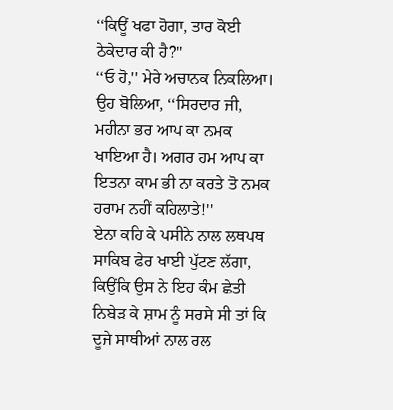‘‘ਕਿਊਂ ਖਫਾ ਹੋਗਾ, ਤਾਰ ਕੋਈ ਠੇਕੇਦਾਰ ਕੀ ਹੈ?''
‘‘ਓ ਹੋ,'' ਮੇਰੇ ਅਚਾਨਕ ਨਿਕਲਿਆ। ਉਹ ਬੋਲਿਆ, ‘‘ਸਿਰਦਾਰ ਜੀ, ਮਹੀਨਾ ਭਰ ਆਪ ਕਾ ਨਮਕ ਖਾਇਆ ਹੈ। ਅਗਰ ਹਮ ਆਪ ਕਾ ਇਤਨਾ ਕਾਮ ਭੀ ਨਾ ਕਰਤੇ ਤੋ ਨਮਕ ਹਰਾਮ ਨਹੀਂ ਕਹਿਲਾਤੇ!''
ਏਨਾ ਕਹਿ ਕੇ ਪਸੀਨੇ ਨਾਲ ਲਥਪਥ ਸਾਕਿਬ ਫੇਰ ਖਾਈ ਪੁੱਟਣ ਲੱਗਾ, ਕਿਉਂਕਿ ਉਸ ਨੇ ਇਹ ਕੰਮ ਛੇਤੀ ਨਿਬੇੜ ਕੇ ਸ਼ਾਮ ਨੂੰ ਸਰਸੇ ਸੀ ਤਾਂ ਕਿ ਦੂਜੇ ਸਾਥੀਆਂ ਨਾਲ ਰਲ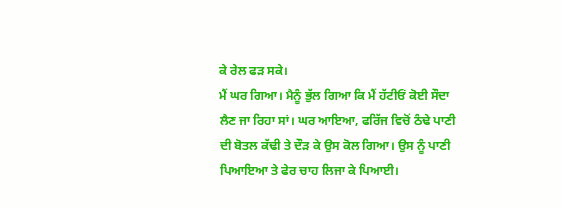ਕੇ ਰੇਲ ਫੜ ਸਕੇ।
ਮੈਂ ਘਰ ਗਿਆ। ਮੈਨੂੰ ਭੁੱਲ ਗਿਆ ਕਿ ਮੈਂ ਹੱਟੀਓਂ ਕੋਈ ਸੌਦਾ ਲੈਣ ਜਾ ਰਿਹਾ ਸਾਂ। ਘਰ ਆਇਆ, ਫਰਿੱਜ ਵਿਚੋਂ ਠੰਢੇ ਪਾਣੀ ਦੀ ਬੋਤਲ ਕੱਢੀ ਤੇ ਦੌੜ ਕੇ ਉਸ ਕੋਲ ਗਿਆ। ਉਸ ਨੂੰ ਪਾਣੀ ਪਿਆਇਆ ਤੇ ਫੇਰ ਚਾਹ ਲਿਜਾ ਕੇ ਪਿਆਈ।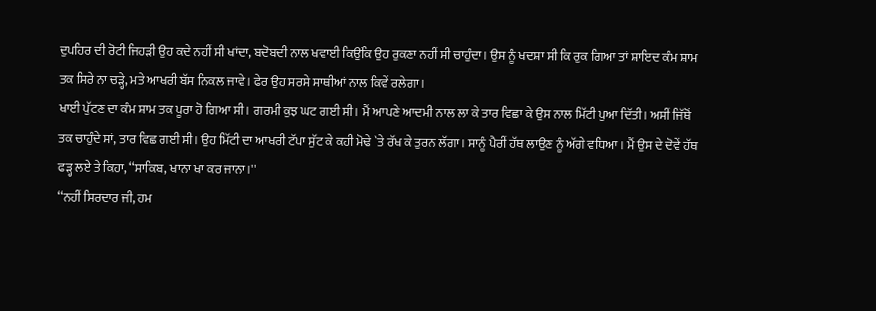ਦੁਪਹਿਰ ਦੀ ਰੋਟੀ ਜਿਹੜੀ ਉਹ ਕਦੇ ਨਹੀਂ ਸੀ ਖਾਂਦਾ, ਬਦੋਬਦੀ ਨਾਲ ਖਵਾਈ ਕਿਉਂਕਿ ਉਹ ਰੁਕਣਾ ਨਹੀਂ ਸੀ ਚਾਹੁੰਦਾ। ਉਸ ਨੂੰ ਖਦਸ਼ਾ ਸੀ ਕਿ ਰੁਕ ਗਿਆ ਤਾਂ ਸ਼ਾਇਦ ਕੰਮ ਸ਼ਾਮ ਤਕ ਸਿਰੇ ਨਾ ਚੜ੍ਹੇ, ਮਤੇ ਆਖਰੀ ਬੱਸ ਨਿਕਲ ਜਾਵੇ। ਫੇਰ ਉਹ ਸਰਸੇ ਸਾਥੀਆਂ ਨਾਲ ਕਿਵੇਂ ਰਲੇਗਾ।
ਖਾਈ ਪੁੱਟਣ ਦਾ ਕੰਮ ਸ਼ਾਮ ਤਕ ਪੂਰਾ ਹੋ ਗਿਆ ਸੀ। ਗਰਮੀ ਕੁਝ ਘਟ ਗਈ ਸੀ। ਮੈਂ ਆਪਣੇ ਆਦਮੀ ਨਾਲ ਲਾ ਕੇ ਤਾਰ ਵਿਛਾ ਕੇ ਉਸ ਨਾਲ ਮਿੱਟੀ ਪੁਆ ਦਿੱਤੀ। ਅਸੀਂ ਜਿੱਥੋਂ ਤਕ ਚਾਹੁੰਦੇ ਸਾਂ, ਤਾਰ ਵਿਛ ਗਈ ਸੀ। ਉਹ ਮਿੱਟੀ ਦਾ ਆਖਰੀ ਟੱਪਾ ਸੁੱਟ ਕੇ ਕਹੀ ਮੋਢੇ `ਤੇ ਰੱਖ ਕੇ ਤੁਰਨ ਲੱਗਾ। ਸਾਨੂੰ ਪੈਰੀਂ ਹੱਥ ਲਾਉਣ ਨੂੰ ਅੱਗੇ ਵਧਿਆ। ਮੈਂ ਉਸ ਦੇ ਦੋਵੇਂ ਹੱਥ ਫੜ੍ਹ ਲਏ ਤੇ ਕਿਹਾ, ‘‘ਸਾਕਿਬ, ਖਾਨਾ ਖਾ ਕਰ ਜਾਨਾ।''
‘‘ਨਹੀਂ ਸਿਰਦਾਰ ਜੀ, ਹਮ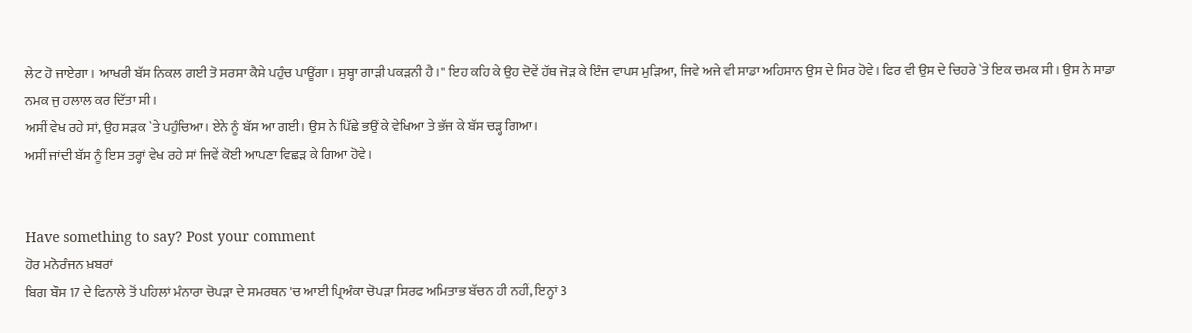ਲੇਟ ਹੋ ਜਾਏਗਾ। ਆਖਰੀ ਬੱਸ ਨਿਕਲ ਗਈ ਤੋ ਸਰਸਾ ਕੈਸੇ ਪਹੁੰਚ ਪਾਊਂਗਾ। ਸੁਬ੍ਹਾ ਗਾੜੀ ਪਕੜਨੀ ਹੈ।'' ਇਹ ਕਹਿ ਕੇ ਉਹ ਦੋਵੇਂ ਹੱਥ ਜੋੜ ਕੇ ਇੰਜ ਵਾਪਸ ਮੁੜਿਆ, ਜਿਵੇ ਅਜੇ ਵੀ ਸਾਡਾ ਅਹਿਸਾਨ ਉਸ ਦੇ ਸਿਰ ਹੋਵੇ। ਫਿਰ ਵੀ ਉਸ ਦੇ ਚਿਹਰੇ `ਤੇ ਇਕ ਚਮਕ ਸੀ। ਉਸ ਨੇ ਸਾਡਾ ਨਮਕ ਜੁ ਹਲਾਲ ਕਰ ਦਿੱਤਾ ਸੀ।
ਅਸੀਂ ਵੇਖ ਰਹੇ ਸਾਂ, ਉਹ ਸੜਕ `ਤੇ ਪਹੁੰਚਿਆ। ਏਨੇ ਨੂੰ ਬੱਸ ਆ ਗਈ। ਉਸ ਨੇ ਪਿੱਛੇ ਭਉਂ ਕੇ ਵੇਖਿਆ ਤੇ ਭੱਜ ਕੇ ਬੱਸ ਚੜ੍ਹ ਗਿਆ।
ਅਸੀਂ ਜਾਂਦੀ ਬੱਸ ਨੂੰ ਇਸ ਤਰ੍ਹਾਂ ਵੇਖ ਰਹੇ ਸਾਂ ਜਿਵੇਂ ਕੋਈ ਆਪਣਾ ਵਿਛੜ ਕੇ ਗਿਆ ਹੋਵੇ।


Have something to say? Post your comment
ਹੋਰ ਮਨੋਰੰਜਨ ਖ਼ਬਰਾਂ
ਬਿਗ ਬੌਸ 17 ਦੇ ਫਿਨਾਲੇ ਤੋਂ ਪਹਿਲਾਂ ਮੰਨਾਰਾ ਚੋਪੜਾ ਦੇ ਸਮਰਥਨ 'ਚ ਆਈ ਪ੍ਰਿਅੰਕਾ ਚੋਪੜਾ ਸਿਰਫ ਅਮਿਤਾਭ ਬੱਚਨ ਹੀ ਨਹੀਂ, ਇਨ੍ਹਾਂ 3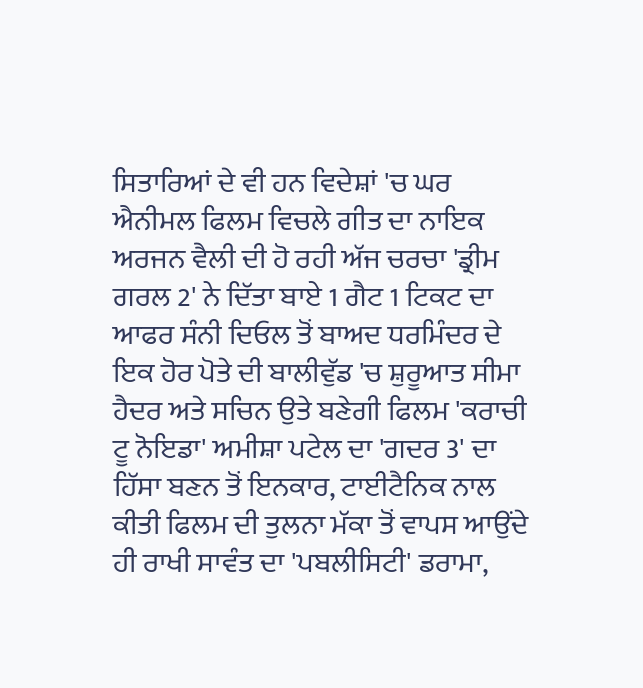ਸਿਤਾਰਿਆਂ ਦੇ ਵੀ ਹਨ ਵਿਦੇਸ਼ਾਂ 'ਚ ਘਰ ਐਨੀਮਲ ਫਿਲਮ ਵਿਚਲੇ ਗੀਤ ਦਾ ਨਾਇਕ ਅਰਜਨ ਵੈਲੀ ਦੀ ਹੋ ਰਹੀ ਅੱਜ ਚਰਚਾ 'ਡ੍ਰੀਮ ਗਰਲ 2' ਨੇ ਦਿੱਤਾ ਬਾਏ 1 ਗੈਟ 1 ਟਿਕਟ ਦਾ ਆਫਰ ਸੰਨੀ ਦਿਓਲ ਤੋਂ ਬਾਅਦ ਧਰਮਿੰਦਰ ਦੇ ਇਕ ਹੋਰ ਪੋਤੇ ਦੀ ਬਾਲੀਵੁੱਡ 'ਚ ਸ਼ੁਰੂਆਤ ਸੀਮਾ ਹੈਦਰ ਅਤੇ ਸਚਿਨ ਉਤੇ ਬਣੇਗੀ ਫਿਲਮ 'ਕਰਾਚੀ ਟੂ ਨੋਇਡਾ' ਅਮੀਸ਼ਾ ਪਟੇਲ ਦਾ 'ਗਦਰ 3' ਦਾ ਹਿੱਸਾ ਬਣਨ ਤੋਂ ਇਨਕਾਰ, ਟਾਈਟੈਨਿਕ ਨਾਲ ਕੀਤੀ ਫਿਲਮ ਦੀ ਤੁਲਨਾ ਮੱਕਾ ਤੋਂ ਵਾਪਸ ਆਉਂਦੇ ਹੀ ਰਾਖੀ ਸਾਵੰਤ ਦਾ 'ਪਬਲੀਸਿਟੀ' ਡਰਾਮਾ,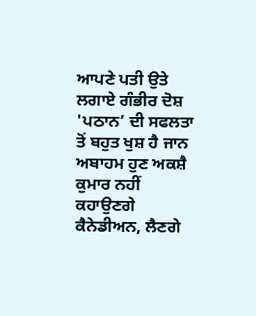ਆਪਣੇ ਪਤੀ ਉਤੇ ਲਗਾਏ ਗੰਭੀਰ ਦੋਸ਼ 'ਪਠਾਨ’ ਦੀ ਸਫਲਤਾ ਤੋਂ ਬਹੁਤ ਖੁਸ਼ ਹੈ ਜਾਨ ਅਬਾਹਮ ਹੁਣ ਅਕਸ਼ੈ ਕੁਮਾਰ ਨਹੀਂ ਕਹਾਉਣਗੇ ਕੈਨੇਡੀਅਨ, ਲੈਣਗੇ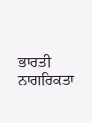ਭਾਰਤੀ ਨਾਗਰਿਕਤਾ